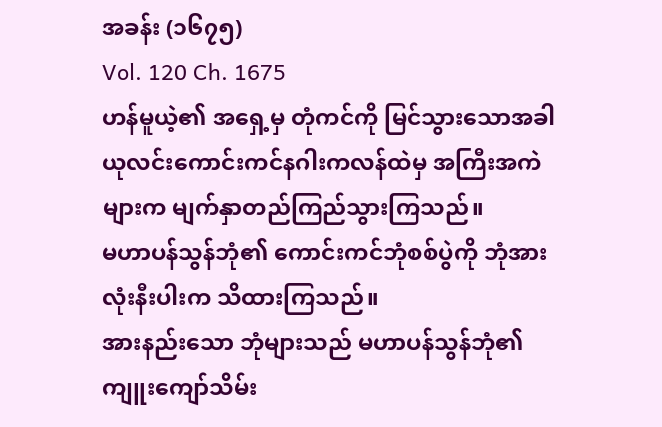အခန်း (၁၆၇၅)
Vol. 120 Ch. 1675
ဟန်မူယဲ့၏ အရှေ့မှ တုံကင်ကို မြင်သွားသောအခါ ယုလင်းကောင်းကင်နဂါးကလန်ထဲမှ အကြီးအကဲများက မျက်နှာတည်ကြည်သွားကြသည်။
မဟာပန်သွန်ဘုံ၏ ကောင်းကင်ဘုံစစ်ပွဲကို ဘုံအားလုံးနီးပါးက သိထားကြသည်။
အားနည်းသော ဘုံများသည် မဟာပန်သွန်ဘုံ၏ ကျူးကျော်သိမ်း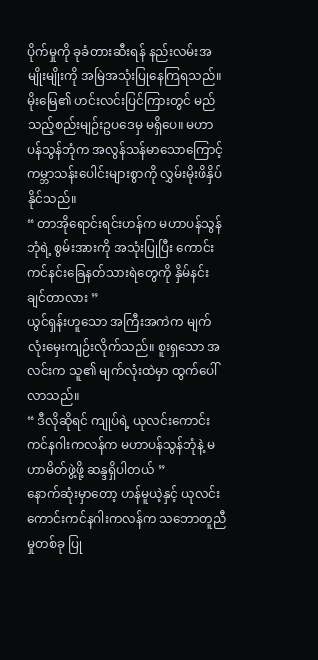ပိုက်မှုကို ခုခံတားဆီးရန် နည်းလမ်းအမျိုးမျိုးကို အမြဲအသုံးပြုနေကြရသည်။
မိုးမြေ၏ ဟင်းလင်းပြင်ကြားတွင် မည်သည့်စည်းမျဉ်းဥပဒေမှ မရှိပေ။ မဟာပန်သွန်ဘုံက အလွန်သန်မာသောကြောင့် ကမ္ဘာသန်းပေါင်းများစွာကို လွှမ်းမိုးဖိနှိပ်နိုင်သည်။
“ တာအိုရောင်းရင်းဟန်က မဟာပန်သွန်ဘုံရဲ့ စွမ်းအားကို အသုံးပြုပြီး ကောင်းကင်နင်းခြေနတ်သားရဲတွေကို နှိမ်နင်းချင်တာလား ”
ယွင်ရှန်းဟူသော အကြီးအကဲက မျက်လုံးမှေးကျဉ်းလိုက်သည်။ စူးရှသော အလင်းက သူ၏ မျက်လုံးထဲမှာ ထွက်ပေါ်လာသည်။
“ ဒီလိုဆိုရင် ကျုပ်ရဲ့ ယုလင်းကောင်းကင်နဂါးကလန်က မဟာပန်သွန်ဘုံနဲ့ မဟာမိတ်ဖွဲ့ဖို့ ဆန္ဒရှိပါတယ် ”
နောက်ဆုံးမှာတော့ ဟန်မူယဲ့နှင့် ယုလင်းကောင်းကင်နဂါးကလန်က သဘောတူညီမှုတစ်ခု ပြု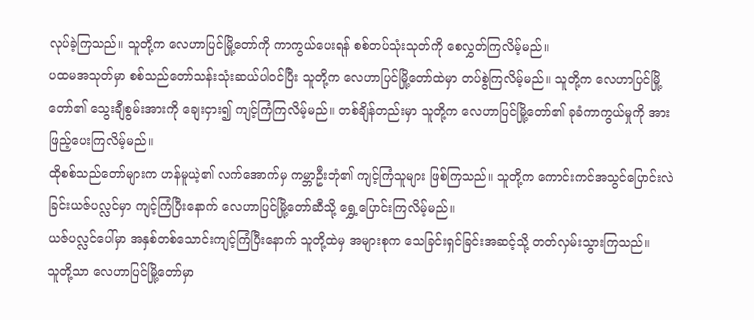လုပ်ခဲ့ကြသည်။ သူတို့က လေဟာပြင်မြို့တော်ကို ကာကွယ်ပေးရန် စစ်တပ်သုံးသုတ်ကို စေလွှတ်ကြလိမ့်မည်။
ပထမအသုတ်မှာ စစ်သည်တော်သန်းသုံးဆယ်ပါဝင်ပြီး သူတို့က လေဟာပြင်မြို့တော်ထဲမှာ တပ်စွဲကြလိမ့်မည်။ သူတို့က လေဟာပြင်မြို့တော်၏ သွေးချီစွမ်းအားကို ချေးငှား၍ ကျင့်ကြံကြလိမ့်မည်။ တစ်ချိန်တည်းမှာ သူတို့က လေဟာပြင်မြို့တော်၏ ခုခံကာကွယ်မှုကို အားဖြည့်ပေးကြလိမ့်မည်။
ထိုစစ်သည်တော်များက ဟန်မူယဲ့၏ လက်အောက်မှ ကမ္ဘာဦးဘုံ၏ ကျင့်ကြံသူများ ဖြစ်ကြသည်။ သူတို့က ကောင်းကင်အသွင်ပြောင်းလဲခြင်းယဇ်ပလ္လင်မှာ ကျင့်ကြံပြီးနောက် လေဟာပြင်မြို့တော်ဆီသို့ ရွှေ့ပြောင်းကြလိမ့်မည်။
ယဇ်ပလ္လင်ပေါ်မှာ အနှစ်တစ်သောင်းကျင့်ကြံပြီးနောက် သူတို့ထဲမှ အများစုက သေခြင်းရှင်ခြင်းအဆင့်သို့ တတ်လှမ်းသွားကြသည်။
သူတို့သာ လေဟာပြင်မြို့တော်မှာ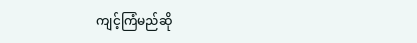ကျင့်ကြံမည်ဆို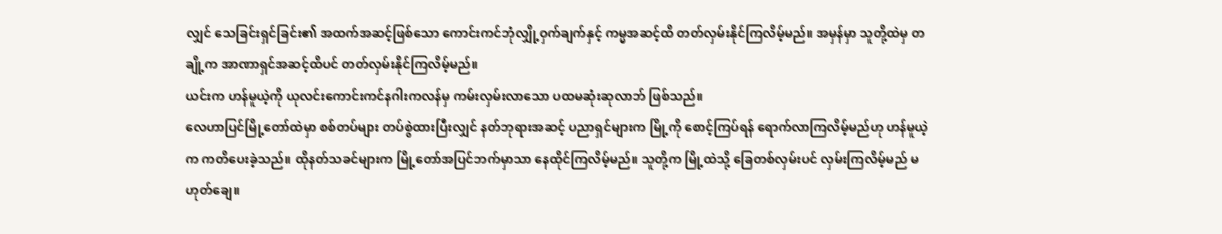လျှင် သေခြင်းရှင်ခြင်း၏ အထက်အဆင့်ဖြစ်သော ကောင်းကင်ဘုံလျှို့ဝှက်ချက်နှင့် ကမ္မအဆင့်ထိ တတ်လှမ်းနိုင်ကြလိမ့်မည်။ အမှန်မှာ သူတို့ထဲမှ တချို့က အာဏာရှင်အဆင့်ထိပင် တတ်လှမ်းနိုင်ကြလိမ့်မည်။
ယင်းက ဟန်မူယဲ့ကို ယုလင်းကောင်းကင်နဂါးကလန်မှ ကမ်းလှမ်းလာသော ပထမဆုံးဆုလာဘ် ဖြစ်သည်။
လေဟာပြင်မြို့တော်ထဲမှာ စစ်တပ်များ တပ်စွဲထားပြီးလျှင် နတ်ဘုရားအဆင့် ပညာရှင်များက မြို့ကို စောင့်ကြပ်ရန် ရောက်လာကြလိမ့်မည်ဟု ဟန်မူယဲ့က ကတိပေးခဲ့သည်။ ထိုနတ်သခင်များက မြို့တော်အပြင်ဘက်မှာသာ နေထိုင်ကြလိမ့်မည်။ သူတို့က မြို့ထဲသို့ ခြေတစ်လှမ်းပင် လှမ်းကြလိမ့်မည် မဟုတ်ချေ။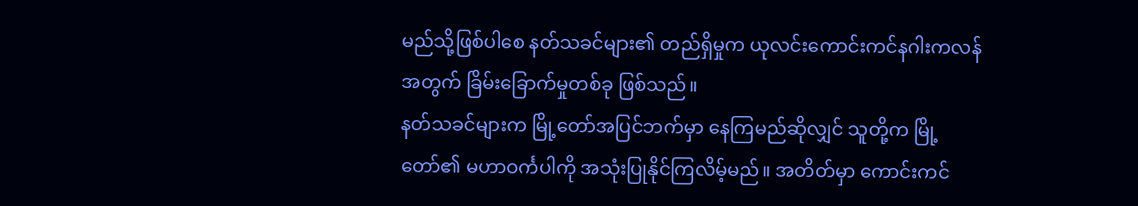မည်သို့ဖြစ်ပါစေ နတ်သခင်များ၏ တည်ရှိမှုက ယုလင်းကောင်းကင်နဂါးကလန်အတွက် ခြိမ်းခြောက်မှုတစ်ခု ဖြစ်သည်။
နတ်သခင်များက မြို့တော်အပြင်ဘက်မှာ နေကြမည်ဆိုလျှင် သူတို့က မြို့တော်၏ မဟာဝင်္ကပါကို အသုံးပြုနိုင်ကြလိမ့်မည်။ အတိတ်မှာ ကောင်းကင်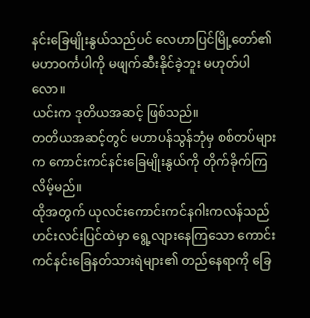နင်းခြေမျိုးနွယ်သည်ပင် လေဟာပြင်မြို့တော်၏ မဟာဝင်္ကပါကို မဖျက်ဆီးနိုင်ခဲ့ဘူး မဟုတ်ပါလော။
ယင်းက ဒုတိယအဆင့် ဖြစ်သည်။
တတိယအဆင့်တွင် မဟာပန်သွန်ဘုံမှ စစ်တပ်များက ကောင်းကင်နင်းခြေမျိုးနွယ်ကို တိုက်ခိုက်ကြလိမ့်မည်။
ထိုအတွက် ယုလင်းကောင်းကင်နဂါးကလန်သည် ဟင်းလင်းပြင်ထဲမှာ ရွေ့လျားနေကြသော ကောင်းကင်နင်းခြေနတ်သားရဲများ၏ တည်နေရာကို ခြေ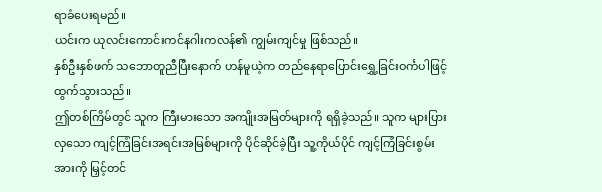ရာခံပေးရမည်။
ယင်းက ယုလင်းကောင်းကင်နဂါးကလန်၏ ကျွမ်းကျင်မှု ဖြစ်သည်။
နှစ်ဦးနှစ်ဖက် သဘောတူညီပြီးနောက် ဟန်မူယဲ့က တည်နေရာပြောင်းရွှေ့ခြင်းဝင်္ကပါဖြင့် ထွက်သွားသည်။
ဤတစ်ကြိမ်တွင် သူက ကြီးမားသော အကျိုးအမြတ်များကို ရရှိခဲ့သည်။ သူက များပြားလှသော ကျင့်ကြံခြင်းအရင်းအမြစ်များကို ပိုင်ဆိုင်ခဲ့ပြီး သူ့ကိုယ်ပိုင် ကျင့်ကြံခြင်းစွမ်းအားကို မြှင့်တင်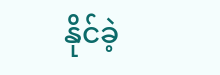နိုင်ခဲ့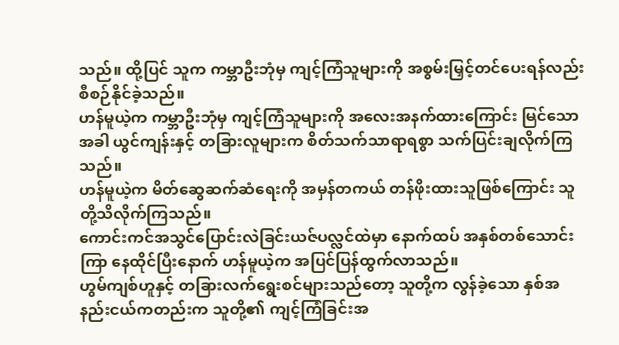သည်။ ထို့ပြင် သူက ကမ္ဘာဦးဘုံမှ ကျင့်ကြံသူများကို အစွမ်းမြှင့်တင်ပေးရန်လည်း စီစဉ်နိုင်ခဲ့သည်။
ဟန်မူယဲ့က ကမ္ဘာဦးဘုံမှ ကျင့်ကြံသူများကို အလေးအနက်ထားကြောင်း မြင်သောအခါ ယွင်ကျန်းနှင့် တခြားလူများက စိတ်သက်သာရာရစွာ သက်ပြင်းချလိုက်ကြသည်။
ဟန်မူယဲ့က မိတ်ဆွေဆက်ဆံရေးကို အမှန်တကယ် တန်ဖိုးထားသူဖြစ်ကြောင်း သူတို့သိလိုက်ကြသည်။
ကောင်းကင်အသွင်ပြောင်းလဲခြင်းယဇ်ပလ္လင်ထဲမှာ နောက်ထပ် အနှစ်တစ်သောင်းကြာ နေထိုင်ပြီးနောက် ဟန်မူယဲ့က အပြင်ပြန်ထွက်လာသည်။
ဟွမ်ကျစ်ဟူနှင့် တခြားလက်ရွေးစင်များသည်တော့ သူတို့က လွန်ခဲ့သော နှစ်အနည်းငယ်ကတည်းက သူတို့၏ ကျင့်ကြံခြင်းအ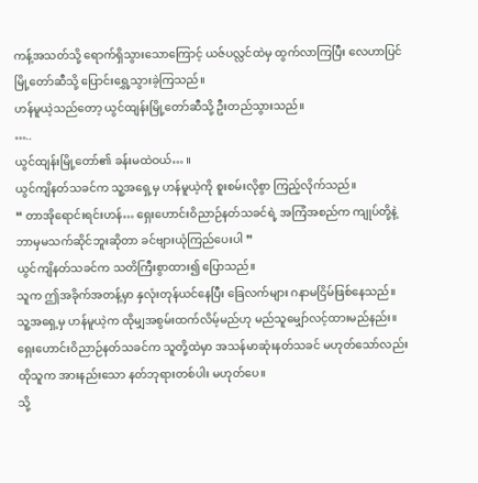ကန့်အသတ်သို့ ရောက်ရှိသွားသောကြောင့် ယဇ်ပလ္လင်ထဲမှ ထွက်လာကြပြီး လေဟာပြင်မြို့တော်ဆီသို့ ပြောင်းရွှေ့သွားခဲ့ကြသည်။
ဟန်မူယဲ့သည်တော့ ယွင်ထျန်းမြို့တော်ဆီသို့ ဦးတည်သွားသည်။
…..
ယွင်ထျန်းမြို့တော်၏ ခန်းမထဲဝယ်… ။
ယွင်ကျိနတ်သခင်က သူ့အရှေ့မှ ဟန်မူယဲ့ကို စူးစမ်းလိုစွာ ကြည့်လိုက်သည်။
“ တာအိုရောင်းရင်းဟန်… ရှေးဟောင်းဝိညာဉ်နတ်သခင်ရဲ့ အကြံအစည်က ကျုပ်တို့နဲ့ ဘာမှမသက်ဆိုင်ဘူးဆိုတာ ခင်ဗျားယုံကြည်ပေးပါ ”
ယွင်ကျိနတ်သခင်က သတိကြီးစွာထား၍ ပြောသည်။
သူက ဤအခိုက်အတန့်မှာ နှလုံးတုန်ယင်နေပြီး ခြေလက်များ ဂနာမငြိမ်ဖြစ်နေသည်။
သူ့အရှေ့မှ ဟန်မူယဲ့က ထိုမျှအစွမ်းထက်လိမ့်မည်ဟု မည်သူမျှော်လင့်ထားမည်နည်း။
ရှေးဟောင်းဝိညာဉ်နတ်သခင်က သူတို့ထဲမှာ အသန်မာဆုံးနတ်သခင် မဟုတ်သော်လည်း ထိုသူက အားနည်းသော နတ်ဘုရားတစ်ပါး မဟုတ်ပေ။
သို့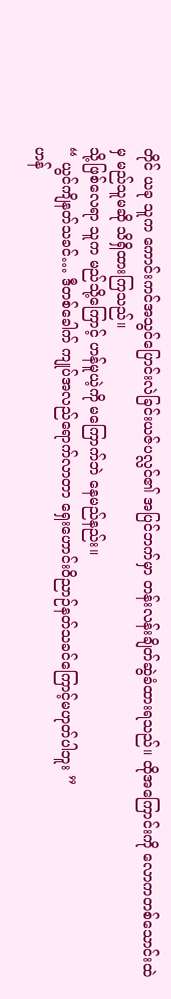တိုင် ယခု သူက ကောင်းကင်အသွင်ပြောင်းလဲခြင်းယဇ်ပလ္လင်၏ အပြင်ဘက်မှာ တန်းလန်းချိတ်ဆွဲခံထားရသည်။ ထိုအကြောင်းကို လောကတစ်သောင်းထဲမှ မည်သူမဆို သိရှိထားကြသည်။
သို့ဖြစ်လေရာ သူက မည်သို့ကြောင့် ဟန်မူယဲ့ကို မကြောက်ဘဲ နေမည်နည်း။
“ ယွင်ကျိနတ်သခင်… ဒီတစ်ခေါက် ကျုပ်အလည်ရောက်လာတာ ရှေးဟောင်းဝိညာဉ်နတ်သခင်ကြောင့်မဟုတ်ပါဘူး ”
ဟန်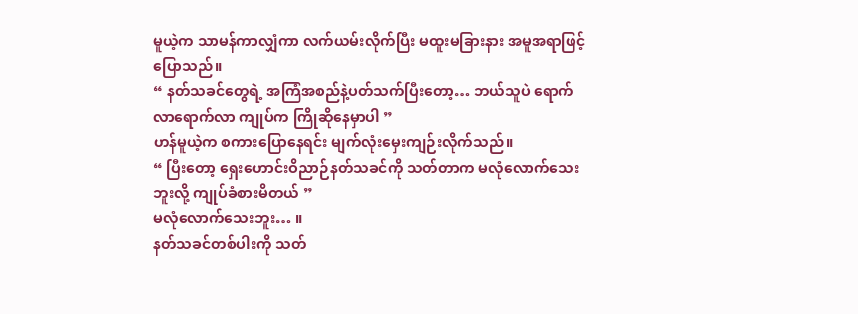မူယဲ့က သာမန်ကာလျှံကာ လက်ယမ်းလိုက်ပြီး မထူးမခြားနား အမူအရာဖြင့် ပြောသည်။
“ နတ်သခင်တွေရဲ့ အကြံအစည်နဲ့ပတ်သက်ပြီးတော့… ဘယ်သူပဲ ရောက်လာရောက်လာ ကျုပ်က ကြိုဆိုနေမှာပါ ”
ဟန်မူယဲ့က စကားပြောနေရင်း မျက်လုံးမှေးကျဉ်းလိုက်သည်။
“ ပြီးတော့ ရှေးဟောင်းဝိညာဉ်နတ်သခင်ကို သတ်တာက မလုံလောက်သေးဘူးလို့ ကျုပ်ခံစားမိတယ် ”
မလုံလောက်သေးဘူး… ။
နတ်သခင်တစ်ပါးကို သတ်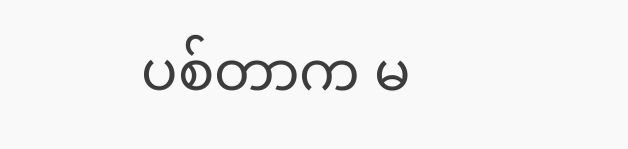ပစ်တာက မ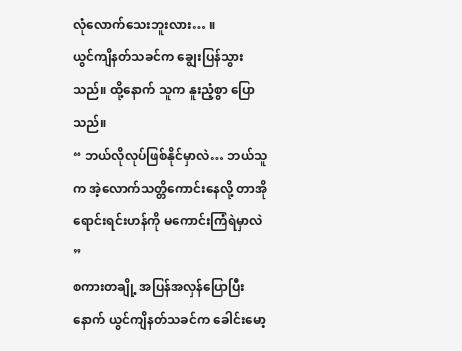လုံလောက်သေးဘူးလား… ။
ယွင်ကျိနတ်သခင်က ချွေးပြန်သွားသည်။ ထို့နောက် သူက နူးညံ့စွာ ပြောသည်။
“ ဘယ်လိုလုပ်ဖြစ်နိုင်မှာလဲ… ဘယ်သူက အဲ့လောက်သတ္တိကောင်းနေလို့ တာအိုရောင်းရင်းဟန်ကို မကောင်းကြံရဲမှာလဲ ”
စကားတချို့ အပြန်အလှန်ပြောပြီးနောက် ယွင်ကျိနတ်သခင်က ခေါင်းမော့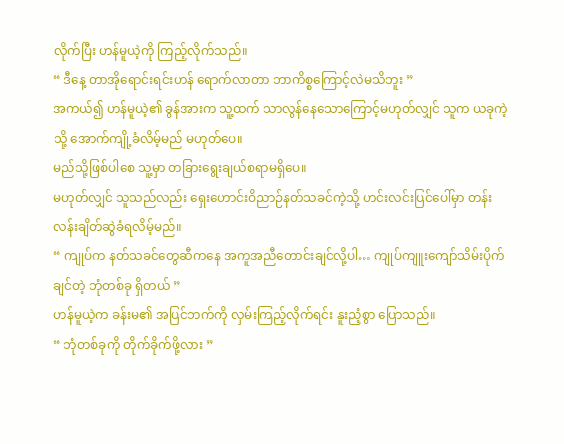လိုက်ပြီး ဟန်မူယဲ့ကို ကြည့်လိုက်သည်။
“ ဒီနေ့ တာအိုရောင်းရင်းဟန် ရောက်လာတာ ဘာကိစ္စကြောင့်လဲမသိဘူး ”
အကယ်၍ ဟန်မူယဲ့၏ ခွန်အားက သူ့ထက် သာလွန်နေသောကြောင့်မဟုတ်လျှင် သူက ယခုကဲ့သို့ အောက်ကျို့ခံလိမ့်မည် မဟုတ်ပေ။
မည်သို့ဖြစ်ပါစေ သူ့မှာ တခြားရွေးချယ်စရာမရှိပေ။
မဟုတ်လျှင် သူသည်လည်း ရှေးဟောင်းဝိညာဉ်နတ်သခင်ကဲ့သို့ ဟင်းလင်းပြင်ပေါ်မှာ တန်းလန်းချိတ်ဆွဲခံရလိမ့်မည်။
“ ကျုပ်က နတ်သခင်တွေဆီကနေ အကူအညီတောင်းချင်လို့ပါ… ကျုပ်ကျူးကျော်သိမ်းပိုက်ချင်တဲ့ ဘုံတစ်ခု ရှိတယ် ”
ဟန်မူယဲ့က ခန်းမ၏ အပြင်ဘက်ကို လှမ်းကြည့်လိုက်ရင်း နူးညံ့စွာ ပြောသည်။
“ ဘုံတစ်ခုကို တိုက်ခိုက်ဖို့လား ”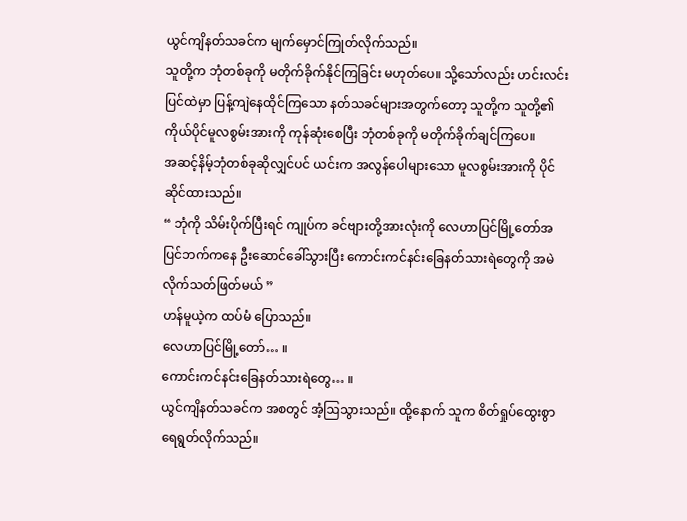ယွင်ကျိနတ်သခင်က မျက်မှောင်ကြုတ်လိုက်သည်။
သူတို့က ဘုံတစ်ခုကို မတိုက်ခိုက်နိုင်ကြခြင်း မဟုတ်ပေ။ သို့သော်လည်း ဟင်းလင်းပြင်ထဲမှာ ပြန့်ကျဲနေထိုင်ကြသော နတ်သခင်များအတွက်တော့ သူတို့က သူတို့၏ ကိုယ်ပိုင်မူလစွမ်းအားကို ကုန်ဆုံးစေပြီး ဘုံတစ်ခုကို မတိုက်ခိုက်ချင်ကြပေ။
အဆင့်နိမ့်ဘုံတစ်ခုဆိုလျှင်ပင် ယင်းက အလွန်ပေါများသော မူလစွမ်းအားကို ပိုင်ဆိုင်ထားသည်။
“ ဘုံကို သိမ်းပိုက်ပြီးရင် ကျုပ်က ခင်ဗျားတို့အားလုံးကို လေဟာပြင်မြို့တော်အပြင်ဘက်ကနေ ဦးဆောင်ခေါ်သွားပြီး ကောင်းကင်နင်းခြေနတ်သားရဲတွေကို အမဲလိုက်သတ်ဖြတ်မယ် ”
ဟန်မူယဲ့က ထပ်မံ ပြောသည်။
လေဟာပြင်မြို့တော်… ။
ကောင်းကင်နင်းခြေနတ်သားရဲတွေ… ။
ယွင်ကျိနတ်သခင်က အစတွင် အံ့ဩသွားသည်။ ထို့နောက် သူက စိတ်ရှုပ်ထွေးစွာ ရေရွတ်လိုက်သည်။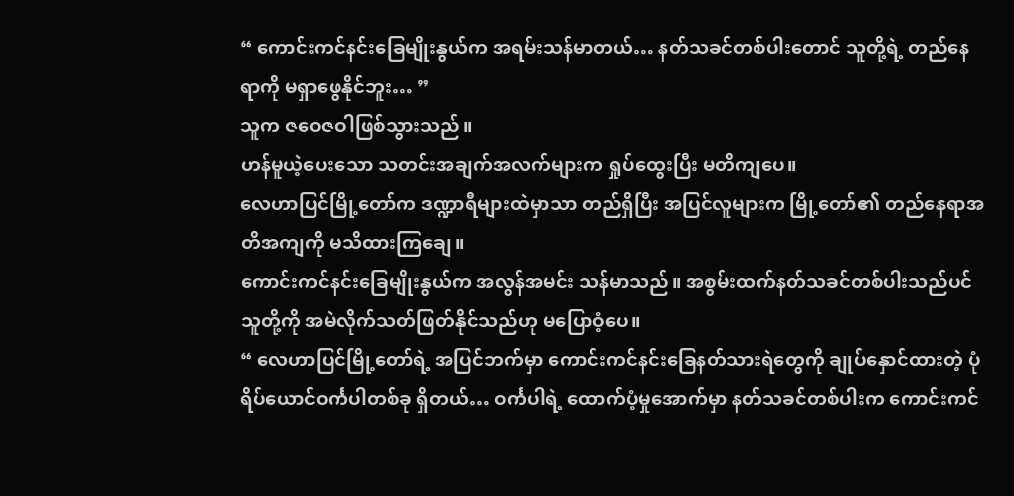“ ကောင်းကင်နင်းခြေမျိုးနွယ်က အရမ်းသန်မာတယ်… နတ်သခင်တစ်ပါးတောင် သူတို့ရဲ့ တည်နေရာကို မရှာဖွေနိုင်ဘူး… ”
သူက ဇဝေဇဝါဖြစ်သွားသည်။
ဟန်မူယဲ့ပေးသော သတင်းအချက်အလက်များက ရှုပ်ထွေးပြီး မတိကျပေ။
လေဟာပြင်မြို့တော်က ဒဏ္ဍာရီများထဲမှာသာ တည်ရှိပြီး အပြင်လူများက မြို့တော်၏ တည်နေရာအတိအကျကို မသိထားကြချေ။
ကောင်းကင်နင်းခြေမျိုးနွယ်က အလွန်အမင်း သန်မာသည်။ အစွမ်းထက်နတ်သခင်တစ်ပါးသည်ပင် သူတို့ကို အမဲလိုက်သတ်ဖြတ်နိုင်သည်ဟု မပြောဝံ့ပေ။
“ လေဟာပြင်မြို့တော်ရဲ့ အပြင်ဘက်မှာ ကောင်းကင်နင်းခြေနတ်သားရဲတွေကို ချုပ်နှောင်ထားတဲ့ ပုံရိပ်ယောင်ဝင်္ကပါတစ်ခု ရှိတယ်… ဝင်္ကပါရဲ့ ထောက်ပံ့မှုအောက်မှာ နတ်သခင်တစ်ပါးက ကောင်းကင်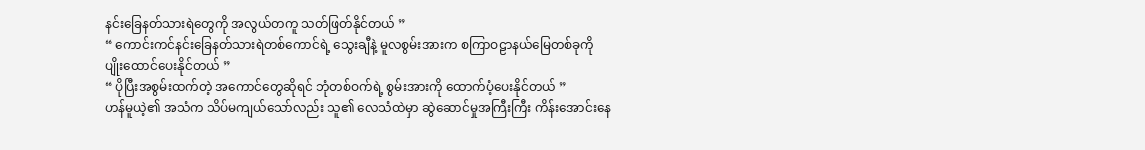နင်းခြေနတ်သားရဲတွေကို အလွယ်တကူ သတ်ဖြတ်နိုင်တယ် ”
“ ကောင်းကင်နင်းခြေနတ်သားရဲတစ်ကောင်ရဲ့ သွေးချီနဲ့ မူလစွမ်းအားက စကြာဝဠာနယ်မြေတစ်ခုကို ပျိုးထောင်ပေးနိုင်တယ် ”
“ ပိုပြီးအစွမ်းထက်တဲ့ အကောင်တွေဆိုရင် ဘုံတစ်ဝက်ရဲ့ စွမ်းအားကို ထောက်ပံ့ပေးနိုင်တယ် ”
ဟန်မူယဲ့၏ အသံက သိပ်မကျယ်သော်လည်း သူ၏ လေသံထဲမှာ ဆွဲဆောင်မှုအကြီးကြီး ကိန်းအောင်းနေ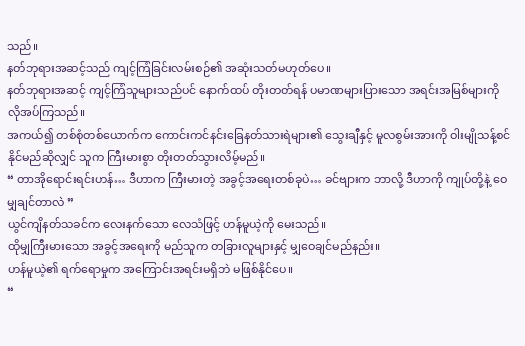သည်။
နတ်ဘုရားအဆင့်သည် ကျင့်ကြံခြင်းလမ်းစဉ်၏ အဆုံးသတ်မဟုတ်ပေ။
နတ်ဘုရားအဆင့် ကျင့်ကြံသူများသည်ပင် နောက်ထပ် တိုးတတ်ရန် ပမာဏများပြားသော အရင်းအမြစ်များကို လိုအပ်ကြသည်။
အကယ်၍ တစ်စုံတစ်ယောက်က ကောင်းကင်နင်းခြေနတ်သားရဲများ၏ သွေးချီနှင့် မူလစွမ်းအားကို ဝါးမျိုသန့်စင်နိုင်မည်ဆိုလျှင် သူက ကြီးမားစွာ တိုးတတ်သွားလိမ့်မည်။
“ တာအိုရောင်းရင်းဟန်… ဒီဟာက ကြီးမားတဲ့ အခွင့်အရေးတစ်ခုပဲ… ခင်ဗျားက ဘာလို့ ဒီဟာကို ကျုပ်တို့နဲ့ ဝေမျှချင်တာလဲ ”
ယွင်ကျိနတ်သခင်က လေးနက်သော လေသံဖြင့် ဟန်မူယဲ့ကို မေးသည်။
ထိုမျှကြီးမားသော အခွင့်အရေးကို မည်သူက တခြားလူများနှင့် မျှဝေချင်မည်နည်း။
ဟန်မူယဲ့၏ ရက်ရောမှုက အကြောင်းအရင်းမရှိဘဲ မဖြစ်နိုင်ပေ။
“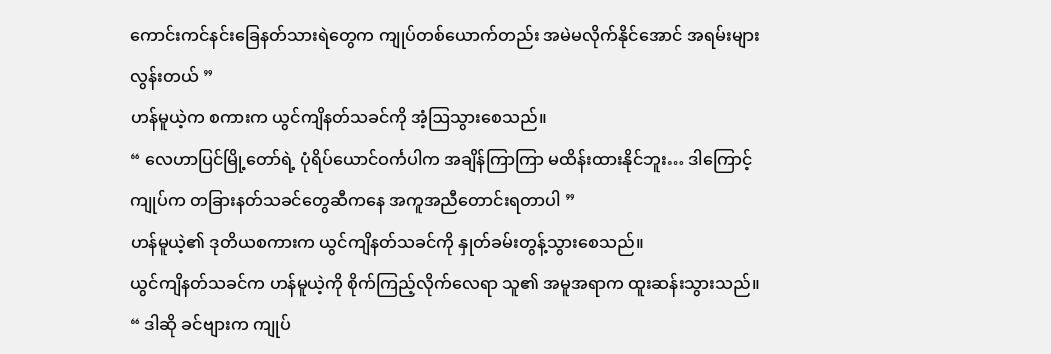ကောင်းကင်နင်းခြေနတ်သားရဲတွေက ကျုပ်တစ်ယောက်တည်း အမဲမလိုက်နိုင်အောင် အရမ်းများလွန်းတယ် ”
ဟန်မူယဲ့က စကားက ယွင်ကျိနတ်သခင်ကို အံ့ဩသွားစေသည်။
“ လေဟာပြင်မြို့တော်ရဲ့ ပုံရိပ်ယောင်ဝင်္ကပါက အချိန်ကြာကြာ မထိန်းထားနိုင်ဘူး… ဒါကြောင့် ကျုပ်က တခြားနတ်သခင်တွေဆီကနေ အကူအညီတောင်းရတာပါ ”
ဟန်မူယဲ့၏ ဒုတိယစကားက ယွင်ကျိနတ်သခင်ကို နှုတ်ခမ်းတွန့်သွားစေသည်။
ယွင်ကျိနတ်သခင်က ဟန်မူယဲ့ကို စိုက်ကြည့်လိုက်လေရာ သူ၏ အမူအရာက ထူးဆန်းသွားသည်။
“ ဒါဆို ခင်ဗျားက ကျုပ်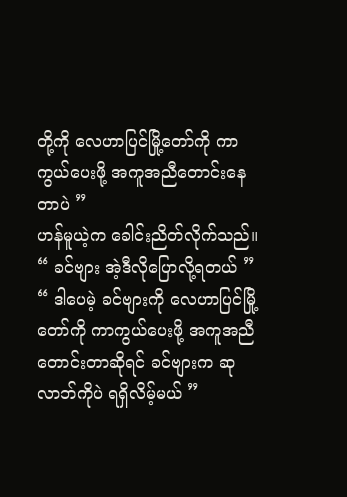တို့ကို လေဟာပြင်မြို့တော်ကို ကာကွယ်ပေးဖို့ အကူအညီတောင်းနေတာပဲ ”
ဟန်မူယဲ့က ခေါင်းညိတ်လိုက်သည်။
“ ခင်ဗျား အဲ့ဒီလိုပြောလို့ရတယ် ”
“ ဒါပေမဲ့ ခင်ဗျားကို လေဟာပြင်မြို့တော်ကို ကာကွယ်ပေးဖို့ အကူအညီတောင်းတာဆိုရင် ခင်ဗျားက ဆုလာဘ်ကိုပဲ ရရှိလိမ့်မယ် ”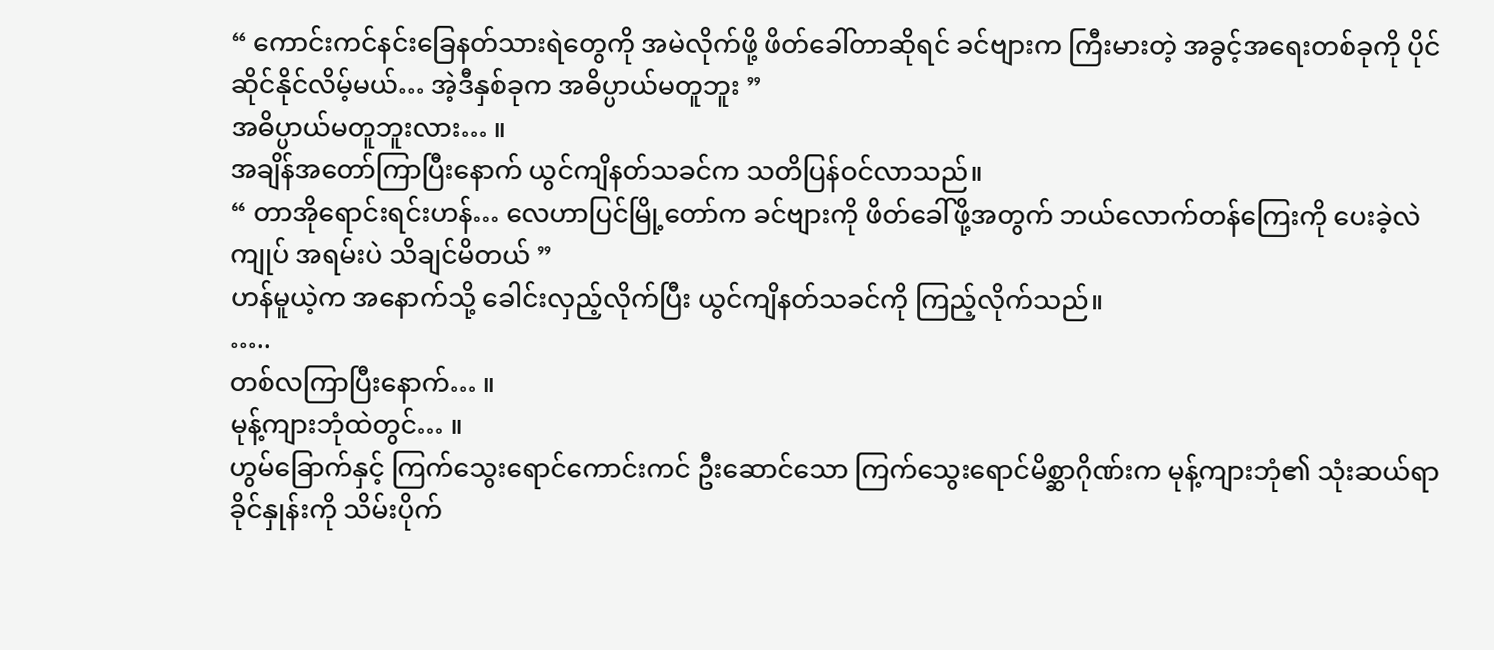“ ကောင်းကင်နင်းခြေနတ်သားရဲတွေကို အမဲလိုက်ဖို့ ဖိတ်ခေါ်တာဆိုရင် ခင်ဗျားက ကြီးမားတဲ့ အခွင့်အရေးတစ်ခုကို ပိုင်ဆိုင်နိုင်လိမ့်မယ်… အဲ့ဒီနှစ်ခုက အဓိပ္ပာယ်မတူဘူး ”
အဓိပ္ပာယ်မတူဘူးလား… ။
အချိန်အတော်ကြာပြီးနောက် ယွင်ကျိနတ်သခင်က သတိပြန်ဝင်လာသည်။
“ တာအိုရောင်းရင်းဟန်… လေဟာပြင်မြို့တော်က ခင်ဗျားကို ဖိတ်ခေါ်ဖို့အတွက် ဘယ်လောက်တန်ကြေးကို ပေးခဲ့လဲ ကျုပ် အရမ်းပဲ သိချင်မိတယ် ”
ဟန်မူယဲ့က အနောက်သို့ ခေါင်းလှည့်လိုက်ပြီး ယွင်ကျိနတ်သခင်ကို ကြည့်လိုက်သည်။
…..
တစ်လကြာပြီးနောက်… ။
မုန့်ကျားဘုံထဲတွင်… ။
ဟွမ်ခြောက်နှင့် ကြက်သွေးရောင်ကောင်းကင် ဦးဆောင်သော ကြက်သွေးရောင်မိစ္ဆာဂိုဏ်းက မုန့်ကျားဘုံ၏ သုံးဆယ်ရာခိုင်နှုန်းကို သိမ်းပိုက်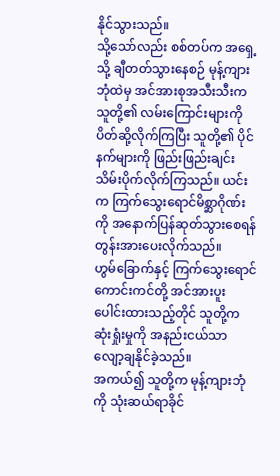နိုင်သွားသည်။
သို့သော်လည်း စစ်တပ်က အရှေ့သို့ ချီတတ်သွားနေစဉ် မုန့်ကျားဘုံထဲမှ အင်အားစုအသီးသီးက သူတို့၏ လမ်းကြောင်းများကို ပိတ်ဆို့လိုက်ကြပြီး သူတို့၏ ပိုင်နက်များကို ဖြည်းဖြည်းချင်း သိမ်းပိုက်လိုက်ကြသည်။ ယင်းက ကြက်သွေးရောင်မိစ္ဆာဂိုဏ်းကို အနောက်ပြန်ဆုတ်သွားစေရန် တွန်းအားပေးလိုက်သည်။
ဟွမ်ခြောက်နှင့် ကြက်သွေးရောင်ကောင်းကင်တို့ အင်အားပူးပေါင်းထားသည့်တိုင် သူတို့က ဆုံးရှုံးမှုကို အနည်းငယ်သာ လျော့ချနိုင်ခဲ့သည်။
အကယ်၍ သူတို့က မုန့်ကျားဘုံကို သုံးဆယ်ရာခိုင်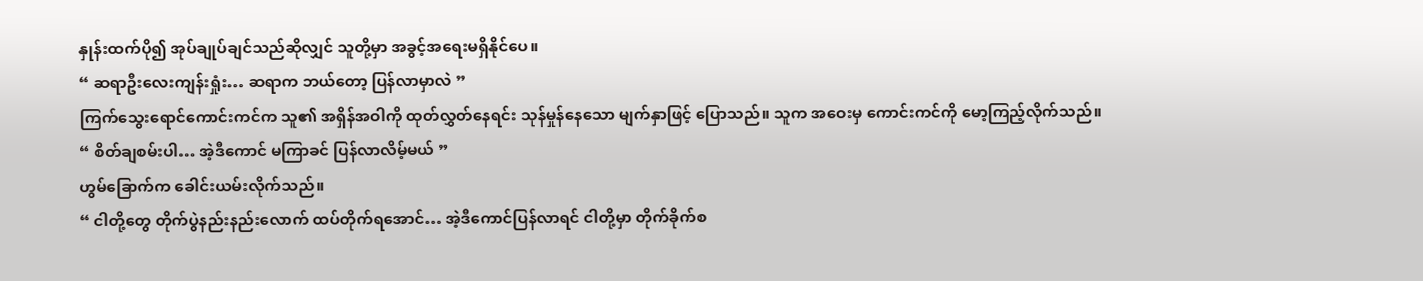နှုန်းထက်ပို၍ အုပ်ချုပ်ချင်သည်ဆိုလျှင် သူတို့မှာ အခွင့်အရေးမရှိနိုင်ပေ။
“ ဆရာဦးလေးကျန်းရှုံး… ဆရာက ဘယ်တော့ ပြန်လာမှာလဲ ”
ကြက်သွေးရောင်ကောင်းကင်က သူ၏ အရှိန်အဝါကို ထုတ်လွှတ်နေရင်း သုန်မှုန်နေသော မျက်နှာဖြင့် ပြောသည်။ သူက အဝေးမှ ကောင်းကင်ကို မော့ကြည့်လိုက်သည်။
“ စိတ်ချစမ်းပါ… အဲ့ဒီကောင် မကြာခင် ပြန်လာလိမ့်မယ် ”
ဟွမ်ခြောက်က ခေါင်းယမ်းလိုက်သည်။
“ ငါတို့တွေ တိုက်ပွဲနည်းနည်းလောက် ထပ်တိုက်ရအောင်… အဲ့ဒီကောင်ပြန်လာရင် ငါတို့မှာ တိုက်ခိုက်စ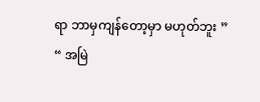ရာ ဘာမှကျန်တော့မှာ မဟုတ်ဘူး ”
“ အမြဲ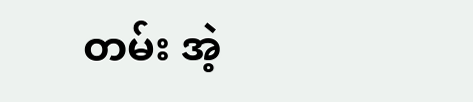တမ်း အဲ့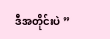ဒီအတိုင်းပဲ ”